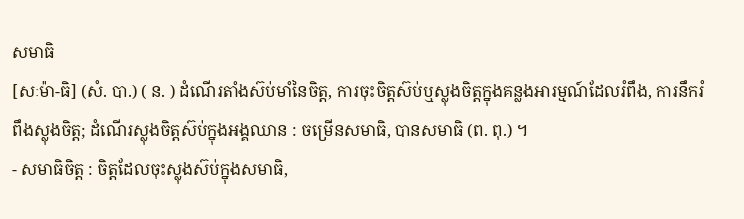សមាធិ
[សៈម៉ា-ធិ] (សំ. បា.) ( ន. ) ដំណើរតាំងស៊ប់មាំនៃចិត្ត, ការចុះចិត្តស៊ប់ឬស្លុងចិត្តក្នុងគន្លងអារម្មណ៍ដែលរំពឹង, ការនឹករំពឹងស្លុងចិត្ត; ដំណើរស្លុងចិត្តស៊ប់ក្នុងអង្គឈាន : ចម្រើនសមាធិ, បានសមាធិ (ព. ពុ.) ។
- សមាធិចិត្ត : ចិត្តដែលចុះស្លុងស៊ប់ក្នុងសមាធិ,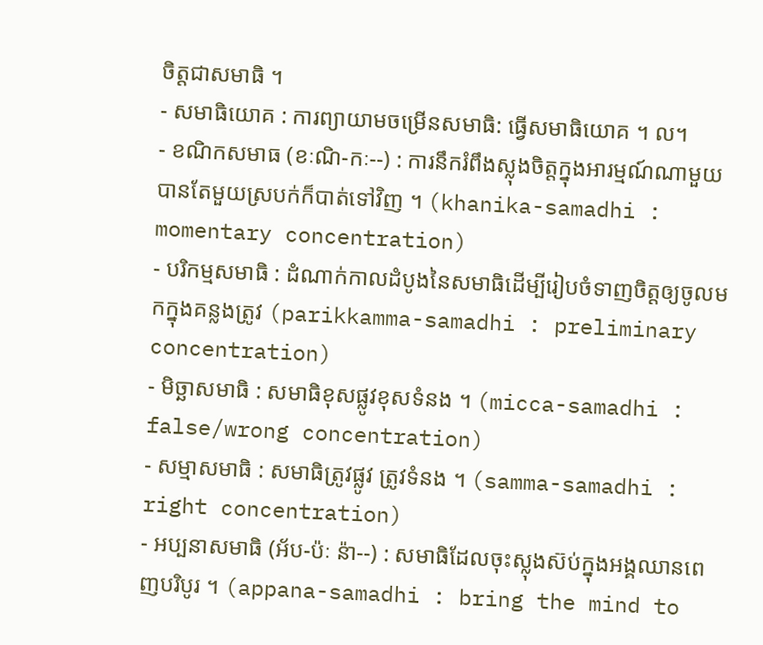ចិត្តជាសមាធិ ។
- សមាធិយោគ : ការព្យាយាមចម្រើនសមាធិ: ធ្វើសមាធិយោគ ។ ល។
- ខណិកសមាធ (ខៈណិ-កៈ--) : ការនឹករំពឹងស្លុងចិត្តក្នុងអារម្មណ៍ណាមួយ បានតែមួយស្របក់ក៏បាត់ទៅវិញ ។ (khanika-samadhi : momentary concentration)
- បរិកម្មសមាធិ : ដំណាក់កាលដំបូងនៃសមាធិដើម្បីរៀបចំទាញចិត្តឲ្យចូលមកក្នុងគន្លងត្រូវ (parikkamma-samadhi : preliminary concentration)
- មិច្ឆាសមាធិ : សមាធិខុសផ្លូវខុសទំនង ។ (micca-samadhi : false/wrong concentration)
- សម្មាសមាធិ : សមាធិត្រូវផ្លូវ ត្រូវទំនង ។ (samma-samadhi : right concentration)
- អប្បនាសមាធិ (អ័ប-ប៉ៈ ន៉ា--) : សមាធិដែលចុះស្លុងស៊ប់ក្នុងអង្គឈានពេញបរិបូរ ។ (appana-samadhi : bring the mind to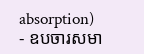absorption)
- ឧបចារសមា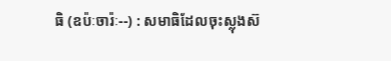ធិ (ឧប៉ៈចារ៉ៈ--) : សមាធិដែលចុះស្លុងស៊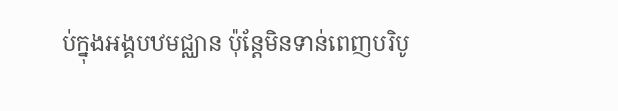ប់ក្នុងអង្គបឋមជ្ឈាន ប៉ុន្តែមិនទាន់ពេញបរិបូ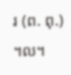រ (ព. ពុ.) ។ល។